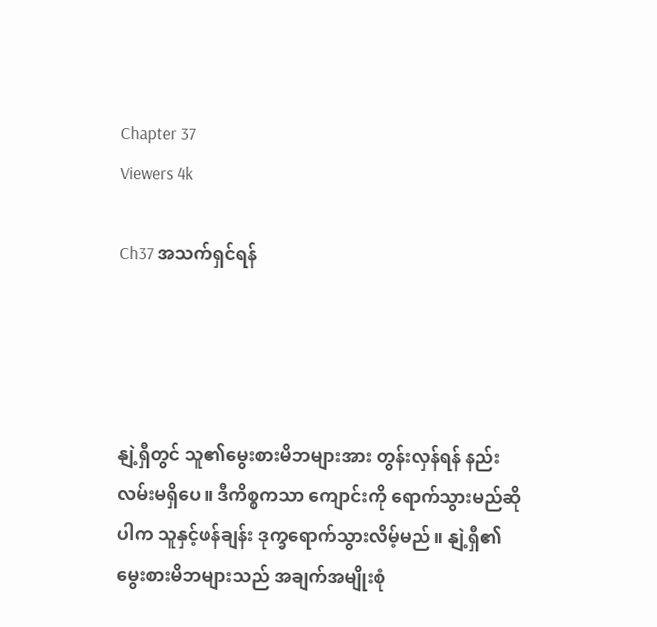Chapter 37
Viewers 4k

Ch37 အသက်ရှင်ရန်




နျဲ့ရှီတွင် သူ၏မွေးစားမိဘများအား တွန်းလှန်ရန် နည်းလမ်းမရှိပေ။ ဒီကိစ္စကသာ ကျောင်းကို ရောက်သွားမည်ဆိုပါက သူနှင့်ဖန်ချန်း ဒုက္ခရောက်သွားလိမ့်မည်။ နျဲ့ရှီ၏ မွေးစားမိဘများသည် အချက်အမျိုးစုံ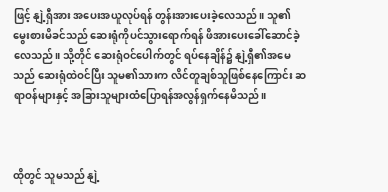ဖြင့် နျဲ့ရှီအား အပေးအယူလုပ်ရန် တွန်းအားပေးခဲ့လေသည်။ သူ၏မွေးစားမိခင်သည် ဆေးရုံကိုပင်သွားရောက်ရန် ဖိအားပေးခေါ်ဆောင်ခဲ့လေသည်။ သို့တိုင် ဆေးရုံဝင်ပေါက်တွင် ရပ်နေချိန်၌ နျဲ့ရှီ၏အမေသည် ဆေးရုံထဲဝင်ပြီး သူမ၏သားက လိင်တူချစ်သူဖြစ်နေကြောင်း ဆရာဝန်များနှင့် အခြားသူများထံပြောရန်အလွန်ရှက်နေမိသည်။



ထိုတွင် သူမသည် နျဲ့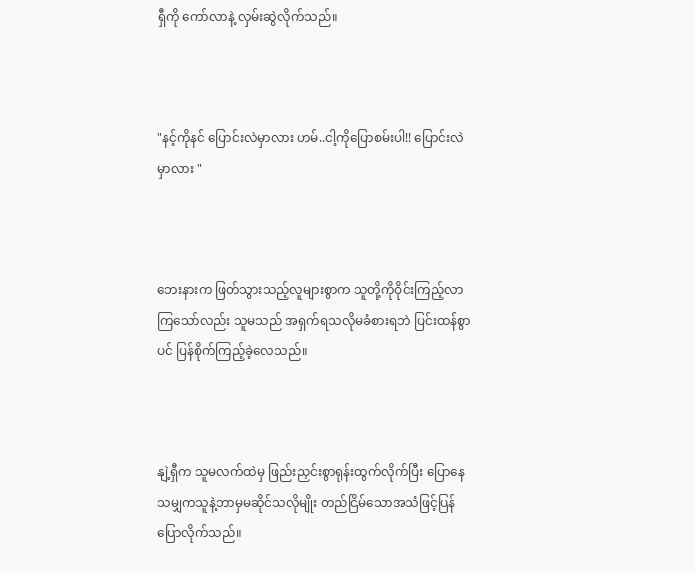ရှီကို ကော်လာနဲ့ လှမ်းဆွဲလိုက်သည်။



"နင့်ကိုနင် ပြောင်းလဲမှာလား ဟမ်..ငါ့ကိုပြောစမ်းပါ!! ပြောင်းလဲမှာလား "



ဘေးနားက ဖြတ်သွားသည့်လူများစွာက သူတို့ကိုဝိုင်းကြည့်လာကြသော်လည်း သူမသည် အရှက်ရသလိုမခံစားရဘဲ ပြင်းထန်စွာပင် ပြန်စိုက်ကြည့်ခဲ့လေသည်။



နျဲ့ရှီက သူမလက်ထဲမှ ဖြည်းညှင်းစွာရုန်းထွက်လိုက်ပြီး ပြောနေသမျှကသူနဲ့ဘာမှမဆိုင်သလိုမျိုး တည်ငြိမ်သောအသံဖြင့်ပြန်ပြောလိုက်သည်။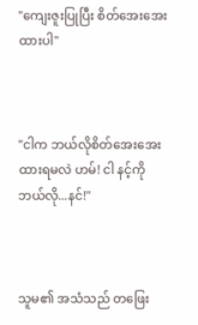"ကျေးဇူးပြုပြီး စိတ်အေးအေးထားပါ"



"ငါက ဘယ်လိုစိတ်အေးအေးထားရမလဲ ဟမ်! ငါ နင့်ကိုဘယ်လို...နင်!"



သူမ၏ အသံသည် တဖြေး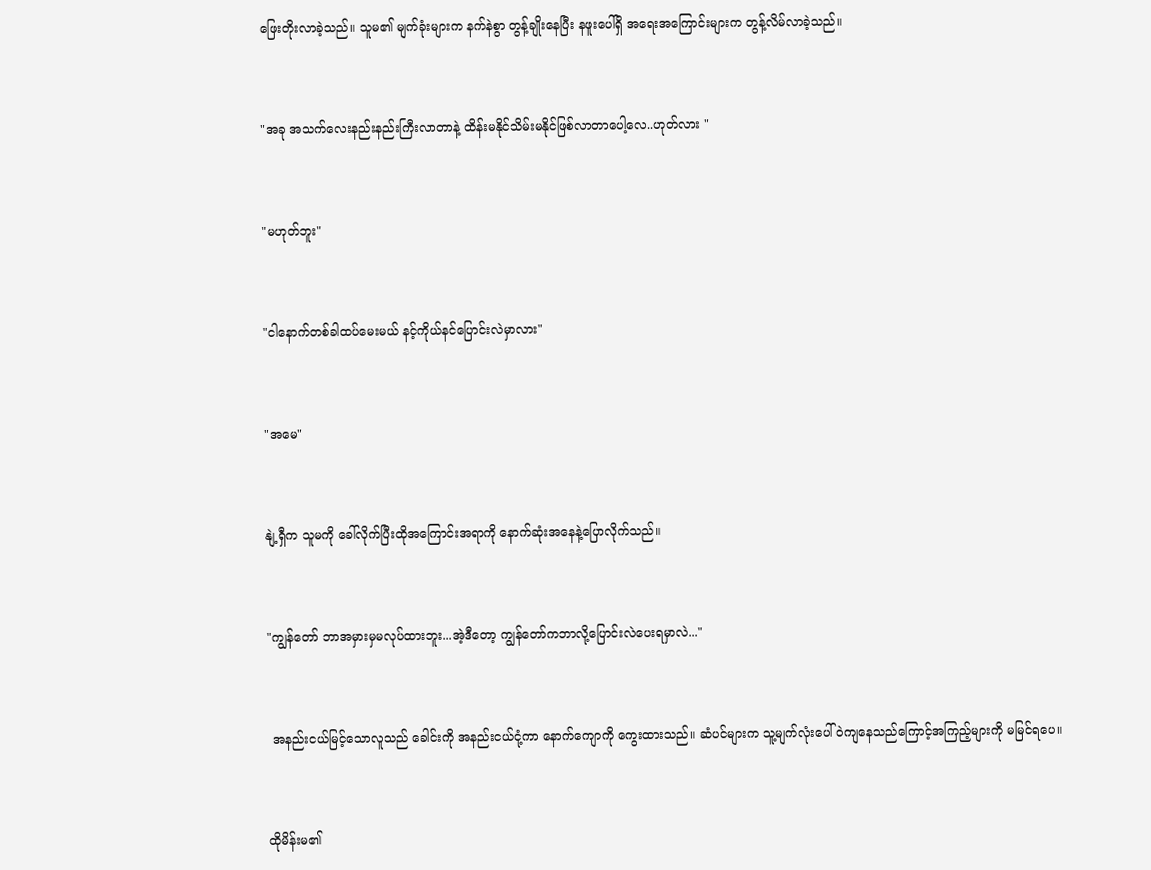ဖြေးတိုးလာခဲ့သည်။ သူမ၏ မျက်ခုံးများက နက်နဲစွာ တွန့်ချိုးနေပြီး နဖူးပေါ်ရှိ အရေးအကြောင်းများက တွန့်လိမ်လာခဲ့သည်။



"အခု အသက်လေးနည်းနည်းကြီးလာတာနဲ့ ထိန်းမနိုင်သိမ်းမနိုင်ဖြစ်လာတာပေါ့လေ..ဟုတ်လား "



"မဟုတ်ဘူး"



"ငါနောက်တစ်ခါထပ်မေးမယ် နင့်ကိုယ်နင်ပြောင်းလဲမှာလား"



"အမေ"



နျဲ့ရှီက သူမကို ခေါ်လိုက်ပြီးထိုအကြောင်းအရာကို နောက်ဆုံးအနေနဲ့ပြောလိုက်သည်။



"ကျွန်တော် ဘာအမှားမှမလုပ်ထားဘူး...အဲ့ဒီတော့ ကျွန်တော်ကဘာလို့ပြောင်းလဲပေးရမှာလဲ..."



 အနည်းငယ်မြင့်သောလူသည် ခေါင်းကို အနည်းငယ်ငုံ့ကာ နောက်ကျောကို ကွေးထားသည်။ ဆံပင်များက သူ့မျက်လုံးပေါ်ဝဲကျနေသည်ကြောင့်အကြည့်များကို မမြင်ရပေ။



ထိုမိန်းမ၏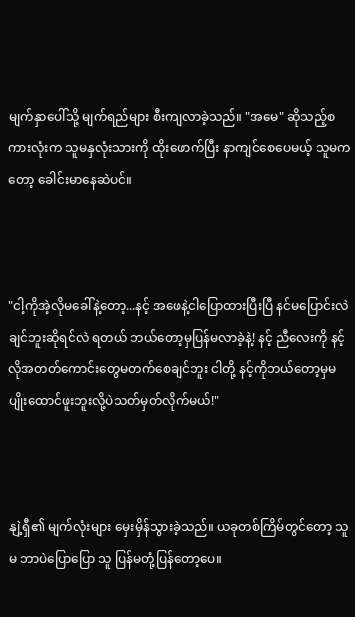မျက်နှာပေါ်သို့ မျက်ရည်များ စီးကျလာခဲ့သည်။ "အမေ" ဆိုသည့်စကားလုံးက သူမနှလုံးသားကို ထိုးဖောက်ပြီး နာကျင်စေပေမယ့် သူမကတော့ ခေါင်းမာနေဆဲပင်။



"ငါ့ကိုအဲ့လိုမခေါ်နဲ့တော့...နင့် အဖေနဲ့ငါပြောထားပြီးပြီ နင်မပြောင်းလဲချင်ဘူးဆိုရင်လဲ ရတယ် ဘယ်တော့မှပြန်မလာခဲ့နဲ့! နင့် ညီလေးကို နင့်လိုအတတ်ကောင်းတွေမတက်စေချင်ဘူး ငါတို့ နင့်ကိုဘယ်တော့မှမပျိုးထောင်ဖူးဘူးလို့ပဲသတ်မှတ်လိုက်မယ်!"



နျဲ့ရှီ၏ မျက်လုံးများ မှေးမှိန်သွားခဲ့သည်။ ယခုတစ်ကြိမ်တွင်တော့ သူမ ဘာပဲပြောပြော သူ ပြန်မတုံ့ပြန်တော့ပေ။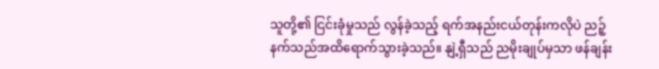သူတို့၏ ငြင်းခုံမှုသည် လွန်ခဲ့သည့် ရက်အနည်းငယ်တုန်းကလိုပဲ ညဉ့်နက်သည်အထိရောက်သွားခဲ့သည်။ နျဲ့ရှီသည် ညမိုးချုပ်မှသာ ဖန်ချန်း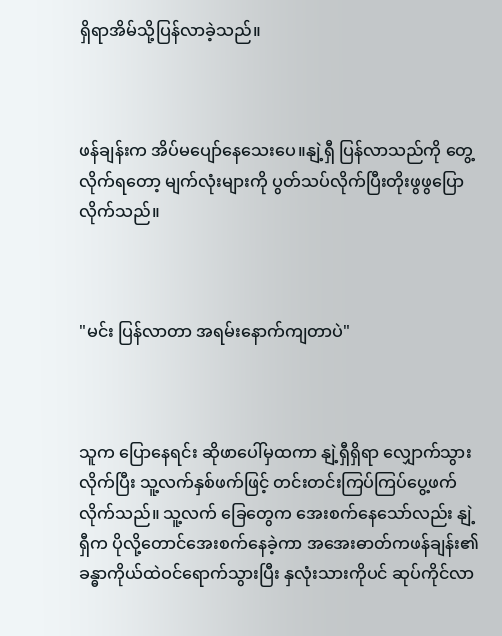ရှိရာအိမ်သို့ပြန်လာခဲ့သည်။



ဖန်ချန်းက အိပ်မပျော်နေသေးပေ။နျဲ့ရှီ ပြန်လာသည်ကို တွေ့လိုက်ရတော့ မျက်လုံးများကို ပွတ်သပ်လိုက်ပြီးတိုးဖွဖွပြောလိုက်သည်။



"မင်း ပြန်လာတာ အရမ်းနောက်ကျတာပဲ"



သူက ပြောနေရင်း ဆိုဖာပေါ်မှထကာ နျဲ့ရှီရှိရာ လျှောက်သွားလိုက်ပြီး သူ့လက်နှစ်ဖက်ဖြင့် တင်းတင်းကြပ်ကြပ်ပွေ့ဖက်လိုက်သည်။ သူ့လက် ခြေတွေက အေးစက်နေသော်လည်း နျဲ့ရှီက ပိုလို့တောင်အေးစက်နေခဲ့ကာ အအေးဓာတ်ကဖန်ချန်း၏ခန္ဓာကိုယ်ထဲဝင်ရောက်သွားပြီး နှလုံးသားကိုပင် ဆုပ်ကိုင်လာ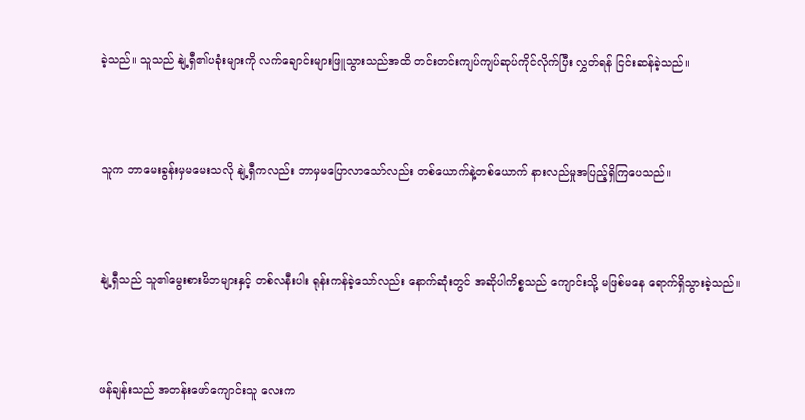ခဲ့သည်။ သူသည် နျဲ့ရှီ၏ပခုံးများကို လက်ချောင်းများဖြူသွားသည်အထိ တင်းတင်းကျပ်ကျပ်ဆုပ်ကိုင်လိုက်ပြီး လွှတ်ရန် ငြင်းဆန်ခဲ့သည်။



သူက ဘာမေးခွန်းမှမမေးသလို နျဲ့ရှီကလည်း ဘာမှမပြောလာသော်လည်း တစ်ယောက်နဲ့တစ်ယောက် နားလည်မှုအပြည့်ရှိကြပေသည်။



နျဲ့ရှီသည် သူ၏မွေးစားမိဘများနှင့် တစ်လနီးပါး ရုန်းကန်ခဲ့သော်လည်း နောက်ဆုံးတွင် အဆိုပါကိစ္စသည် ကျောင်းသို့ မဖြစ်မနေ ရောက်ရှိသွားခဲ့သည်။



ဖန်ချန်းသည် အတန်းဖော်ကျောင်းသူ လေးက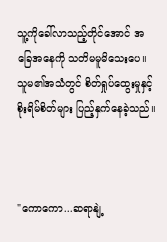သူ့ကိုခေါ်လာသည့်တိုင်အောင် အခြေအနေကို သတိမမူမိသေးပေ။ သူမ၏အသံတွင် စိတ်ရှုပ်ထွေးမှုနှင့် စိုးရိမ်စိတ်များ ပြည့်နှက်နေခဲ့သည်။



"ကောကော...ဆရာနျဲ့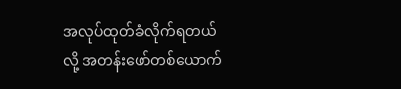အလုပ်ထုတ်ခံလိုက်ရတယ်လို့ အတန်းဖော်တစ်ယောက်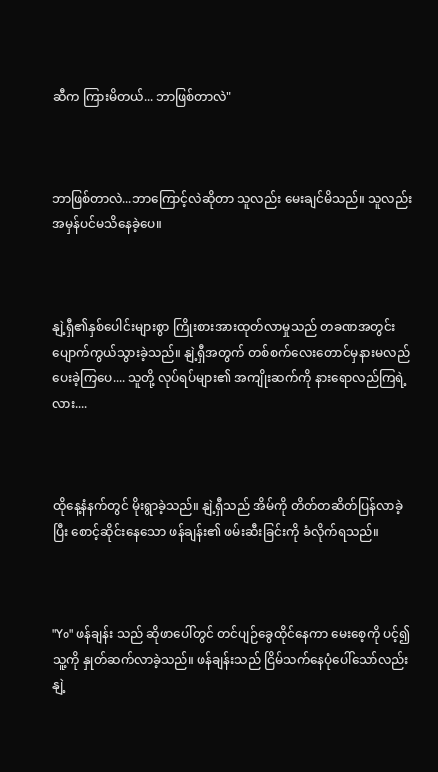ဆီက ကြားမိတယ်... ဘာဖြစ်တာလဲ"



ဘာဖြစ်တာလဲ...ဘာကြောင့်လဲဆိုတာ သူလည်း မေးချင်မိသည်။ သူလည်း အမှန်ပင်မသိနေခဲ့ပေ။



နျဲ့ရှီ၏နှစ်ပေါင်းများစွာ ကြိုးစားအားထုတ်လာမှုသည် တခဏအတွင်း ပျောက်ကွယ်သွားခဲ့သည်။ နျဲ့ရှီအတွက် တစ်စက်လေးတောင်မှနားမလည်ပေးခဲ့ကြပေ.... သူတို့ လုပ်ရပ်များ၏ အကျိုးဆက်ကို နားရောလည်ကြရဲ့လား....



ထိုနေ့နံနက်တွင် မိုးရွာခဲ့သည်။ နျဲ့ရှီသည် အိမ်ကို တိတ်တဆိတ်ပြန်လာခဲ့ပြီး စောင့်ဆိုင်းနေသော ဖန်ချန်း၏ ဖမ်းဆီးခြင်းကို ခံလိုက်ရသည်။



"Yo" ဖန်ချန်း သည် ဆိုဖာပေါ်တွင် တင်ပျဉ်ခွေထိုင်နေကာ မေးစေ့ကို ပင့်၍ သူ့ကို နှုတ်ဆက်လာခဲ့သည်။ ဖန်ချန်းသည် ငြိမ်သက်နေပုံပေါ်သော်လည်း နျဲ့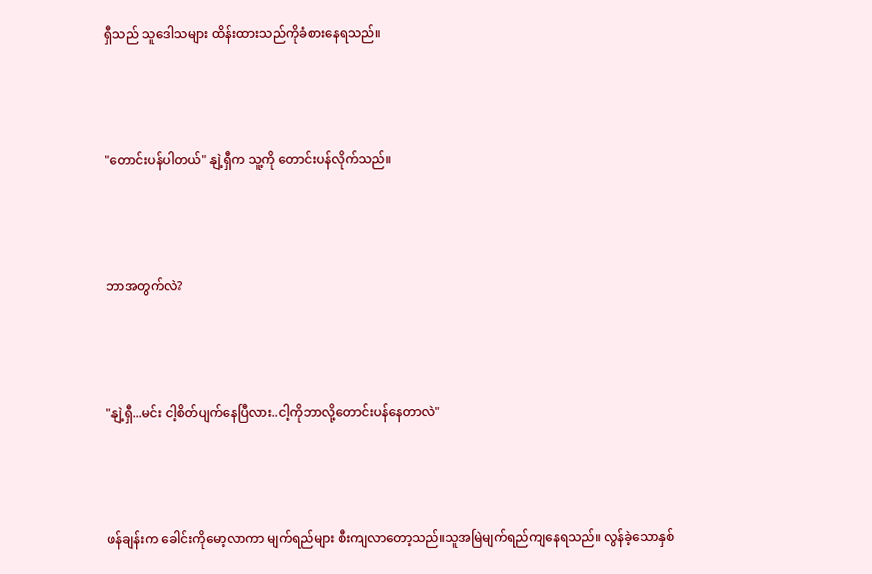ရှီသည် သူဒေါသများ ထိန်းထားသည်ကိုခံစားနေရသည်။



"တောင်းပန်ပါတယ်" နျဲ့ရှီက သူ့ကို တောင်းပန်လိုက်သည်။



ဘာအတွက်လဲ?



"နျဲ့ရှီ...မင်း ငါ့စိတ်ပျက်နေပြီလား..ငါ့ကိုဘာလို့တောင်းပန်နေတာလဲ"



ဖန်ချန်းက ခေါင်းကိုမော့လာကာ မျက်ရည်များ စီးကျလာတော့သည်။သူအမြဲမျက်ရည်ကျနေရသည်။ လွန်ခဲ့သောနှစ်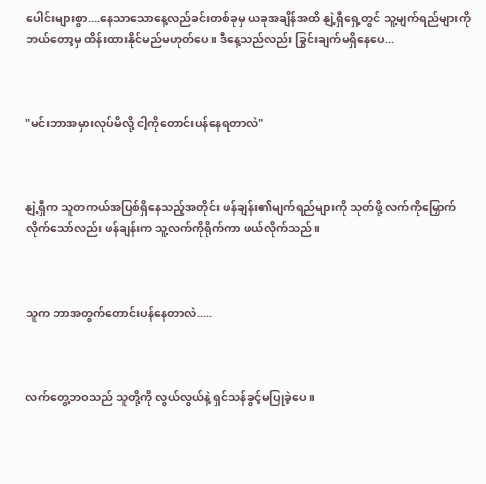ပေါင်းများစွာ....နေသာသောနေ့လည်ခင်းတစ်ခုမှ ယခုအချိန်အထိ နျဲ့ရှီရှေ့တွင် သူ့မျက်ရည်များကို ဘယ်တော့မှ ထိန်းထားနိုင်မည်မဟုတ်ပေ။ ဒီနေ့သည်လည်း ခြွင်းချက်မရှိနေပေ...



"မင်းဘာအမှားလုပ်မိလို့ ငါ့ကိုတောင်းပန်နေရတာလဲ"



နျဲ့ရှီက သူတကယ်အပြစ်ရှိနေသည့်အတိုင်း ဖန်ချန်း၏မျက်ရည်များကို သုတ်ဖို့ လက်ကိုမြှောက်လိုက်သော်လည်း ဖန်ချန်းက သူ့လက်ကိုရိုက်ကာ ဖယ်လိုက်သည်။



သူက ဘာအတွက်တောင်းပန်နေတာလဲ.....



လက်တွေ့ဘဝသည် သူတို့ကို လွယ်လွယ်နဲ့ ရှင်သန်ခွင့်မပြုခဲ့ပေ။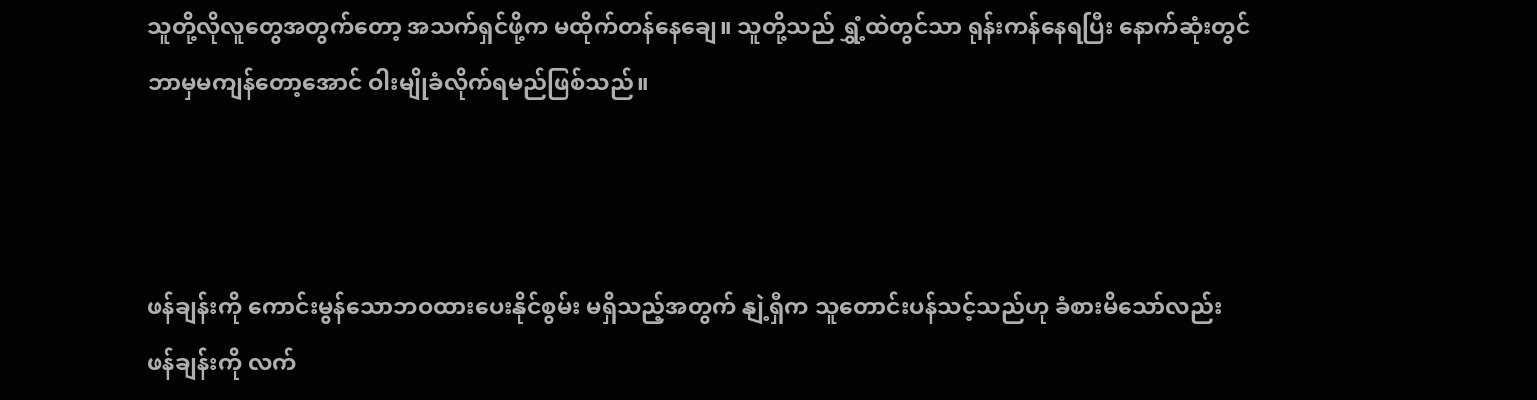သူတို့လိုလူတွေအတွက်တော့ အသက်ရှင်ဖို့က မထိုက်တန်နေချေ။ သူတို့သည် ရွှံ့ထဲတွင်သာ ရုန်းကန်နေရပြီး နောက်ဆုံးတွင် ဘာမှမကျန်တော့အောင် ဝါးမျိုခံလိုက်ရမည်ဖြစ်သည်။



ဖန်ချန်းကို ကောင်းမွန်သောဘဝထားပေးနိုင်စွမ်း မရှိသည့်အတွက် နျဲ့ရှီက သူတောင်းပန်သင့်သည်ဟု ခံစားမိသော်လည်း ဖန်ချန်းကို လက်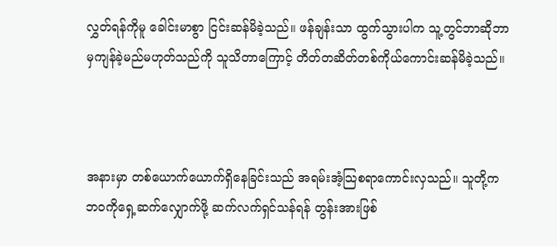လွှတ်ရန်ကိုမူ ခေါင်းမာစွာ ငြင်းဆန်မိခဲ့သည်။ ဖန်ချန်းသာ ထွက်သွားပါက သူ့တွင်ဘာဆိုဘာမှကျန်ခဲ့မည်မဟုတ်သည်ကို သူသိတာကြောင့် တိတ်တဆိတ်တစ်ကိုယ်ကောင်းဆန်မိခဲ့သည်။



အနားမှာ တစ်ယောက်ယောက်ရှိနေခြင်းသည် အရမ်းအံ့သြစရာကောင်းလှသည်။ သူတို့က ဘဝကိုရှေ့ဆက်လျှောက်ဖို့ ဆက်လက်ရှင်သန်ရန် တွန်းအားဖြစ်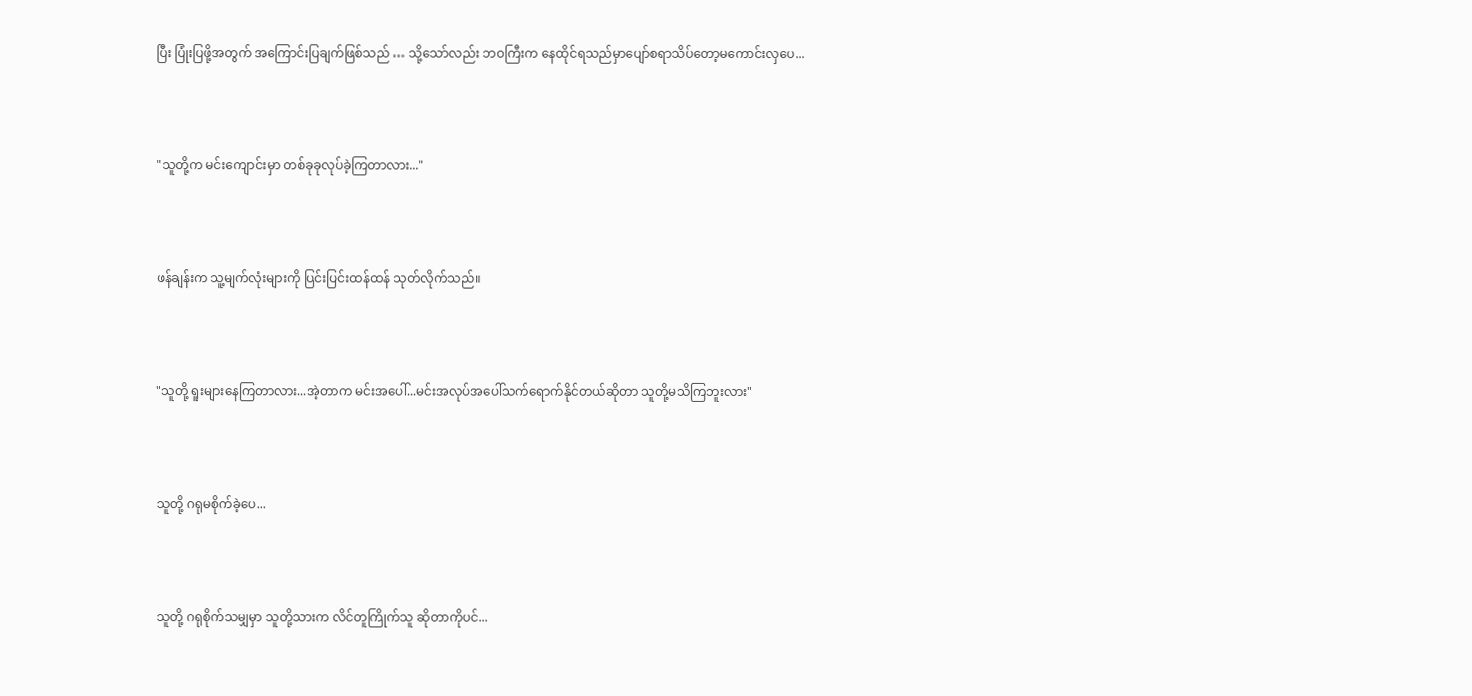ပြီး ပြုံးပြဖို့အတွက် အကြောင်းပြချက်ဖြစ်သည် … သို့သော်လည်း ဘဝကြီးက နေထိုင်ရသည်မှာပျော်စရာသိပ်တော့မကောင်းလှပေ...



"သူတို့က မင်းကျောင်းမှာ တစ်ခုခုလုပ်ခဲ့ကြတာလား..."



ဖန်ချန်းက သူ့မျက်လုံးများကို ပြင်းပြင်းထန်ထန် သုတ်လိုက်သည်။



"သူတို့ ရူးများနေကြတာလား...အဲ့တာက မင်းအပေါ်...မင်းအလုပ်အပေါ်သက်ရောက်နိုင်တယ်ဆိုတာ သူတို့မသိကြဘူးလား"



သူတို့ ဂရုမစိုက်ခဲ့ပေ...



သူတို့ ဂရုစိုက်သမျှမှာ သူတို့သားက လိင်တူကြိုက်သူ ဆိုတာကိုပင်...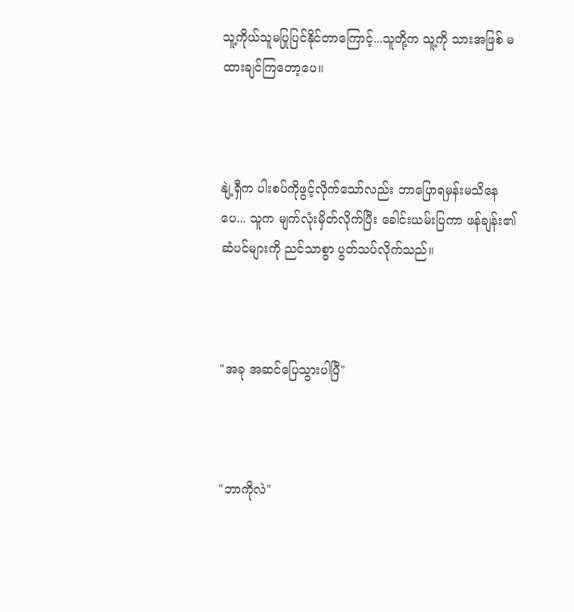သူ့ကိုယ်သူမပြုပြင်နိုင်တာကြောင့်...သူတို့က သူ့ကို သားအဖြစ် မထားချင်ကြတော့ပေ။



နျဲ့ရှီက ပါးစပ်ကိုဖွင့်လိုက်သော်လည်း ဘာပြောရမှန်းမသိနေပေ... သူက မျက်လုံးမှိတ်လိုက်ပြီး ခေါင်းယမ်းပြကာ ဖန်ချန်း၏ ဆံပင်များကို ညင်သာစွာ ပွတ်သပ်လိုက်သည်။



"အခု အဆင်ပြေသွားပါပြီ"



"ဘာကိုလဲ"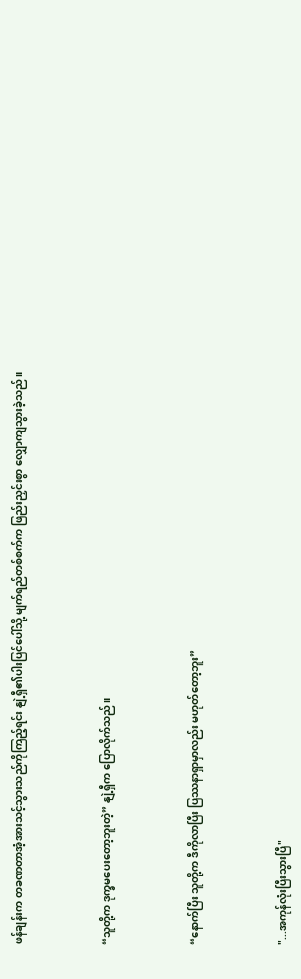ဖန်ချန်းက တခဏတာအံ့အားသင့်သွားသည်ကိုကြည့်ရင်း နျဲ့ရှီ၏ပါးပြင်ပေါ်သို့ မျက်ရည်တစ်စက်က ဖြည်းညှင်းစွာ လျှောကျသွားခဲ့သည်။



“သူတို့က ဒုက္ခမပေးတော့ဘူးတဲ့” နျဲ့ရှီက ပြောလိုက်သည်။



“နောက်ပြီး သူတို့က ဒီကိုလာပြီး ပြဿနာရှာမှာလည်း မဟုတ်တော့ဘူး”



"...အကုန်လုံးပြီးသွားပြီ"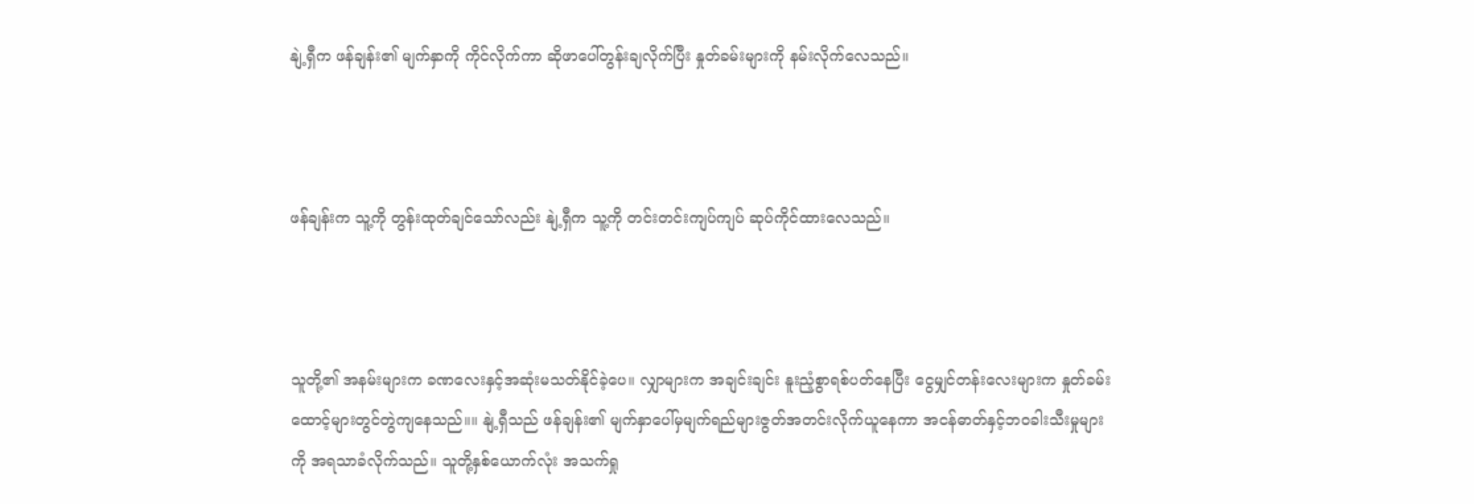နျဲ့ရှီက ဖန်ချန်း၏ မျက်နှာကို ကိုင်လိုက်ကာ ဆိုဖာပေါ်တွန်းချလိုက်ပြီး နှုတ်ခမ်းများကို နမ်းလိုက်လေသည်။



ဖန်ချန်းက သူ့ကို တွန်းထုတ်ချင်သော်လည်း နျဲ့ရှီက သူ့ကို တင်းတင်းကျပ်ကျပ် ဆုပ်ကိုင်ထားလေသည်။



သူတို့၏ အနမ်းများက ခဏလေးနှင့်အဆုံးမသတ်နိုင်ခဲ့ပေ။ လျှာများက အချင်းချင်း နူးညံ့စွာရစ်ပတ်နေပြီး ငွေမျှင်တန်းလေးများက နှုတ်ခမ်းထောင့်များတွင်တွဲကျနေသည်။။ နျဲ့ရှီသည် ဖန်ချန်း၏ မျက်နှာပေါ်မှမျက်ရည်များဇွတ်အတင်းလိုက်ယူနေကာ အငန်ဓာတ်နှင့်ဘဝခါးသီးမှုများကို အရသာခံလိုက်သည်။ သူတို့နှစ်ယောက်လုံး အသက်ရှု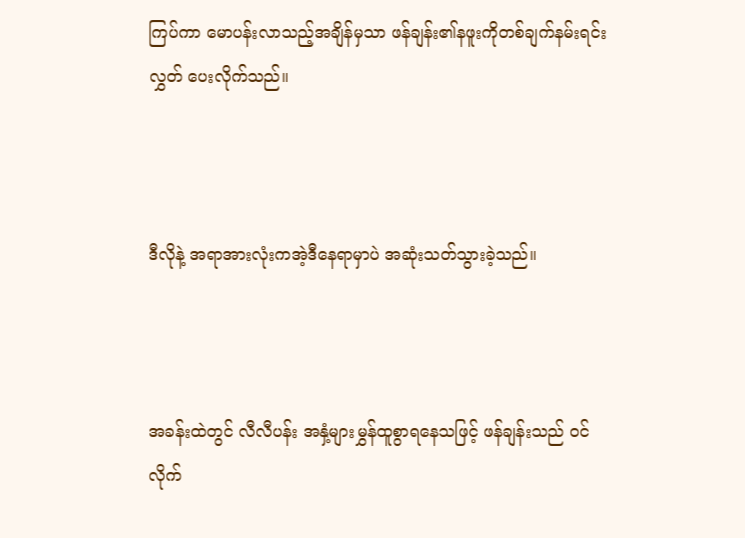ကြပ်ကာ မောပန်းလာသည့်အချိန်မှသာ ဖန်ချန်း၏နဖူးကိုတစ်ချက်နမ်းရင်း လွှတ် ပေးလိုက်သည်။



ဒီလိုနဲ့ အရာအားလုံးကအဲ့ဒီနေရာမှာပဲ အဆုံးသတ်သွားခဲ့သည်။



အခန်းထဲတွင် လီလီပန်း အနှံ့များမွှန်ထူစွာရနေသဖြင့် ဖန်ချန်းသည် ဝင်လိုက်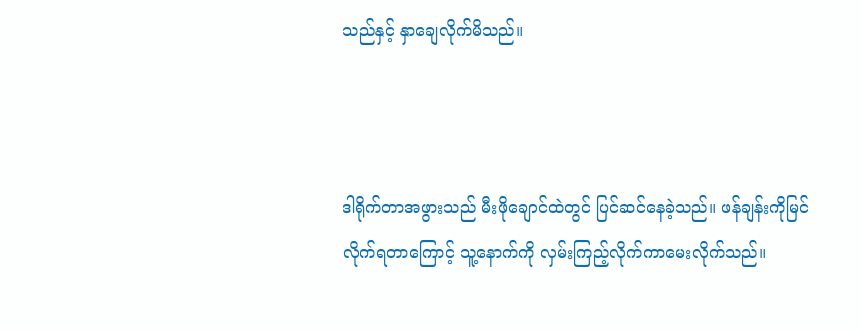သည်နှင့် နှာချေလိုက်မိသည်။



ဒါရိုက်တာအဖွားသည် မီးဖိုချောင်ထဲတွင် ပြင်ဆင်နေခဲ့သည်။ ဖန်ချန်းကိုမြင်လိုက်ရတာကြောင့် သူ့နောက်ကို လှမ်းကြည့်လိုက်ကာမေးလိုက်သည်။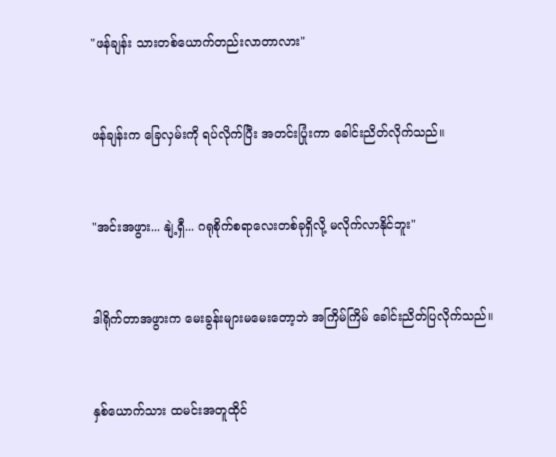"ဖန်ချန်း သားတစ်ယောက်တည်းလာတာလား"



ဖန်ချန်းက ခြေလှမ်းကို ရပ်လိုက်ပြီး အတင်းပြုံးကာ ခေါင်းညိတ်လိုက်သည်။



"အင်းအဖွား... နျဲ့ရှီ... ဂရုစိုက်စရာလေးတစ်ခုရှိလို့ မလိုက်လာနိုင်ဘူး"



ဒါရိုက်တာအဖွားက မေးခွန်းများမမေးတော့ဘဲ အကြိမ်ကြိမ် ခေါင်းညိတ်ပြလိုက်သည်။



နှစ်ယောက်သား ထမင်းအတူထိုင်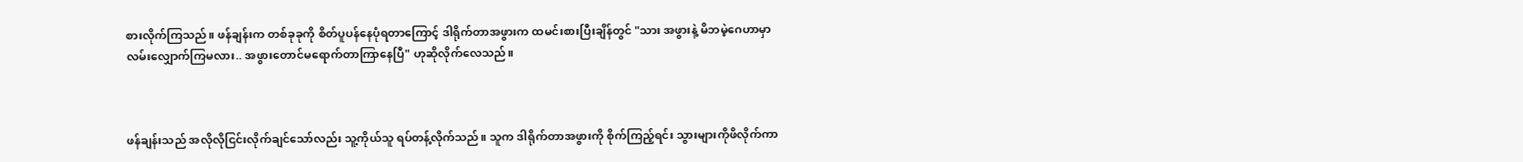စားလိုက်ကြသည်။ ဖန်ချန်းက တစ်ခုခုကို စိတ်ပူပန်နေပုံရတာကြောင့် ဒါရိုက်တာအဖွားက ထမင်းစားပြီးချိန်တွင် "သား အဖွားနဲ့ မိဘမဲ့ဂေဟာမှာ လမ်းလျှောက်ကြမလား.. အဖွားတောင်မရောက်တာကြာနေပြီ" ဟုဆိုလိုက်လေသည်။



ဖန်ချန်းသည် အလိုလိုငြင်းလိုက်ချင်သော်လည်း သူ့ကိုယ်သူ ရပ်တန့်လိုက်သည်။ သူက ဒါရိုက်တာအဖွားကို စိုက်ကြည့်ရင်း သွားများကိုဖိလိုက်ကာ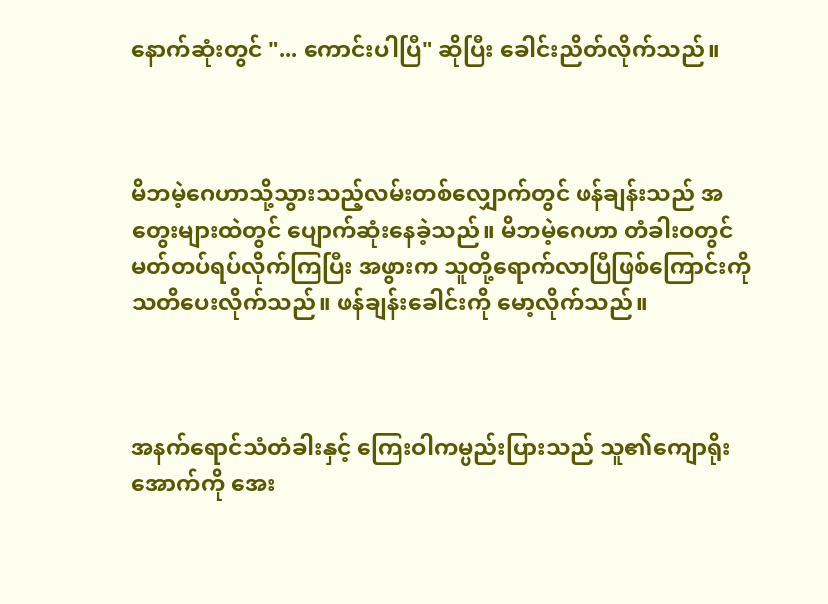နောက်ဆုံးတွင် "... ကောင်းပါပြီ" ဆိုပြီး ခေါင်းညိတ်လိုက်သည်။



မိဘမဲ့ဂေဟာသို့သွားသည့်လမ်းတစ်လျှောက်တွင် ဖန်ချန်းသည် အတွေးများထဲတွင် ပျောက်ဆုံးနေခဲ့သည်။ မိဘမဲ့ဂေဟာ တံခါးဝတွင် မတ်တပ်ရပ်လိုက်ကြပြီး အဖွားက သူတို့ရောက်လာပြီဖြစ်ကြောင်းကို သတိပေးလိုက်သည်။ ဖန်ချန်းခေါင်းကို မော့လိုက်သည်။



အနက်ရောင်သံတံခါးနှင့် ကြေးဝါကမ္ပည်းပြားသည် သူ၏ကျောရိုးအောက်ကို အေး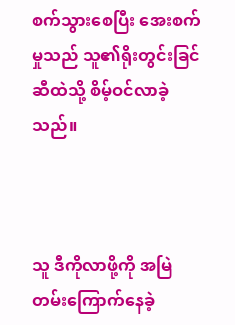စက်သွားစေပြီး အေးစက်မှုသည် သူ၏ရိုးတွင်းခြင်ဆီထဲသို့ စိမ့်ဝင်လာခဲ့သည်။



သူ ဒီကိုလာဖို့ကို အမြဲတမ်းကြောက်နေခဲ့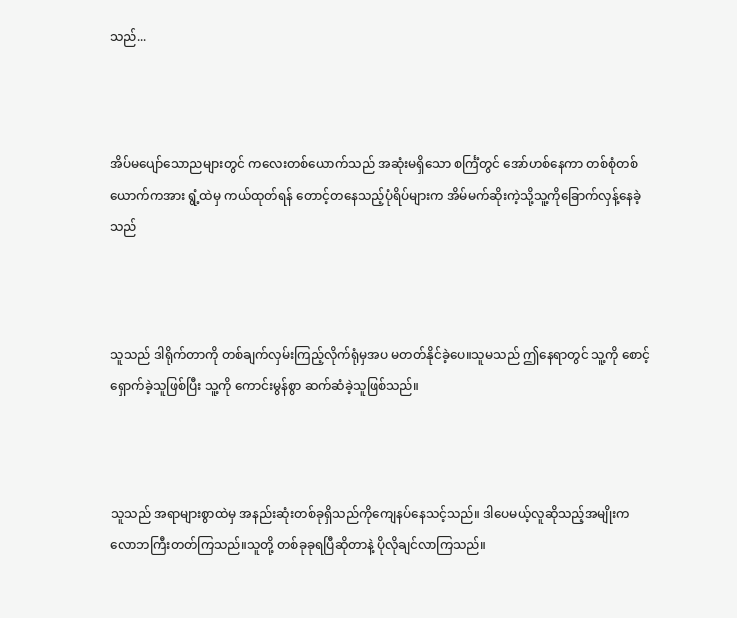သည်...



အိပ်မပျော်သောညများတွင် ကလေးတစ်ယောက်သည် အဆုံးမရှိသော စင်္ကြံတွင် အော်ဟစ်နေကာ တစ်စုံတစ်ယောက်ကအား ရွံ့ထဲမှ ကယ်ထုတ်ရန် တောင့်တနေသည့်ပုံရိပ်များက အိမ်မက်ဆိုးကဲ့သို့သူ့ကိုခြောက်လှန့်နေခဲ့သည်



သူသည် ဒါရိုက်တာကို တစ်ချက်လှမ်းကြည့်လိုက်ရုံမှအပ မတတ်နိုင်ခဲ့ပေ။သူမသည် ဤနေရာတွင် သူ့ကို စောင့်ရှောက်ခဲ့သူဖြစ်ပြီး သူ့ကို ကောင်းမွန်စွာ ဆက်ဆံခဲ့သူဖြစ်သည်။



သူသည် အရာများစွာထဲမှ အနည်းဆုံးတစ်ခုရှိသည်ကိုကျေနပ်နေသင့်သည်။ ဒါပေမယ့်လူဆိုသည့်အမျိုးက လောဘကြီးတတ်ကြသည်။သူတို့ တစ်ခုခုရပြီဆိုတာနဲ့ ပိုလိုချင်လာကြသည်။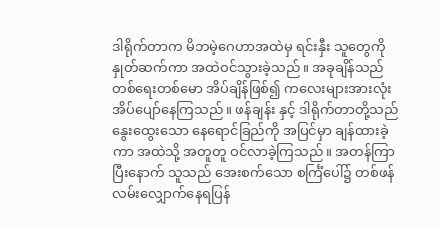ဒါရိုက်တာက မိဘမဲ့ဂေဟာအထဲမှ ရင်းနှီး သူတွေကို နှုတ်ဆက်ကာ အထဲဝင်သွားခဲ့သည်။ အခုချိန်သည် တစ်ရေးတစ်မော အိပ်ချိန်ဖြစ်၍ ကလေးများအားလုံး အိပ်ပျော်နေကြသည်။ ဖန်ချန်း နှင့် ဒါရိုက်တာတို့သည် နွေးထွေးသော နေရောင်ခြည်ကို အပြင်မှာ ချန်ထားခဲ့ကာ အထဲသို့ အတူတူ ဝင်လာခဲ့ကြသည်။ အတန်ကြာပြီးနောက် သူသည် အေးစက်သော စင်္ကြံပေါ်၌ တစ်ဖန် လမ်းလျှောက်နေရပြန်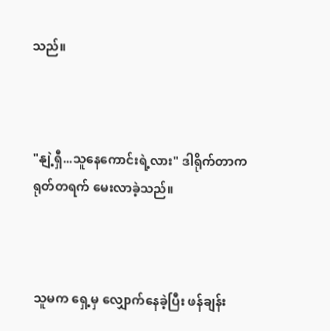သည်။



"နျဲ့ရှီ...သူနေကောင်းရဲ့လား" ဒါရိုက်တာက ရုတ်တရက် မေးလာခဲ့သည်။



သူမက ရှေ့မှ လျှောက်နေခဲ့ပြီး ဖန်ချန်း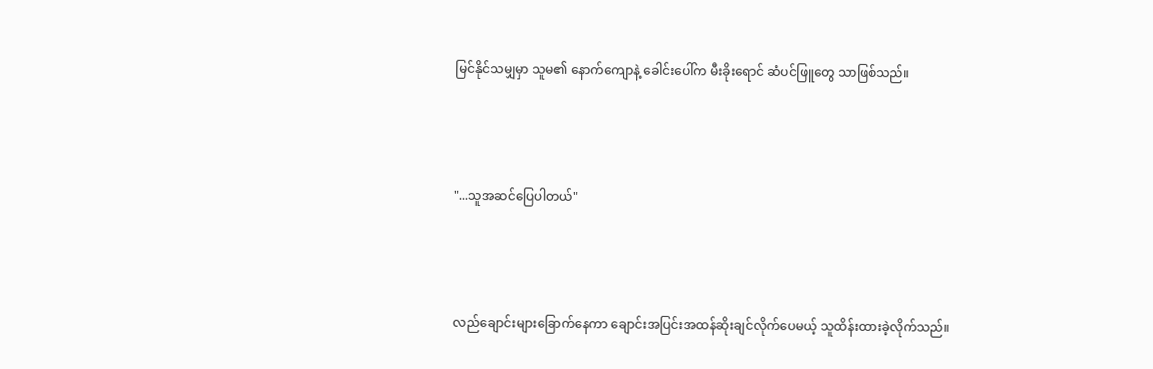မြင်နိုင်သမျှမှာ သူမ၏ နောက်ကျောနဲ့ ခေါင်းပေါ်က မီးခိုးရောင် ဆံပင်ဖြူတွေ သာဖြစ်သည်။



"...သူအဆင်ပြေပါတယ်"



လည်ချောင်းများခြောက်နေကာ ချောင်းအပြင်းအထန်ဆိုးချင်လိုက်ပေမယ့် သူထိန်းထားခဲ့လိုက်သည်။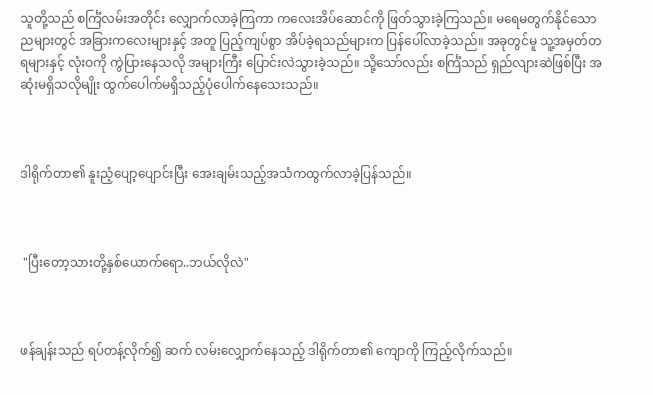သူတို့သည် စင်္ကြံလမ်းအတိုင်း လျှောက်လာခဲ့ကြကာ ကလေးအိပ်ဆောင်ကို ဖြတ်သွားခဲ့ကြသည်။ မရေမတွက်နိုင်သောညများတွင် အခြားကလေးများနှင့် အတူ ပြည့်ကျပ်စွာ အိပ်ခဲ့ရသည်များက ပြန်ပေါ်လာခဲ့သည်။ အခုတွင်မူ သူ့အမှတ်တရများနှင့် လုံးဝကို ကွဲပြားနေသလို အများကြီး ပြောင်းလဲသွားခဲ့သည်။ သို့သော်လည်း စင်္ကြံသည် ရှည်လျားဆဲဖြစ်ပြီး အဆုံးမရှိသလိုမျိုး ထွက်ပေါက်မရှိသည့်ပုံပေါက်နေသေးသည်။



ဒါရိုက်တာ၏ နူးညံ့ပျော့ပျောင်းပြီး အေးချမ်းသည့်အသံကထွက်လာခဲ့ပြန်သည်။



 "ပြီးတော့သားတို့နှစ်ယောက်ရော..ဘယ်လိုလဲ"



ဖန်ချန်းသည် ရပ်တန့်လိုက်၍ ဆက် လမ်းလျှောက်နေသည့် ဒါရိုက်တာ၏ ကျောကို ကြည့်လိုက်သည်။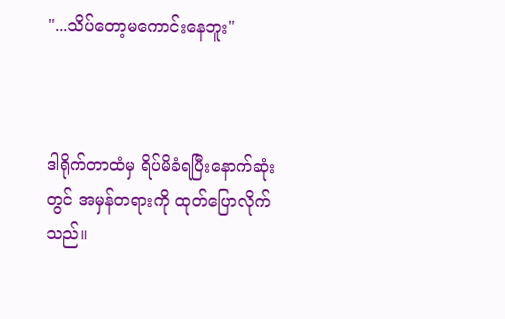"...သိပ်တော့မကောင်းနေဘူး"



ဒါရိုက်တာထံမှ ရိပ်မိခံရပြီးနောက်ဆုံးတွင် အမှန်တရားကို ထုတ်ပြောလိုက်သည်။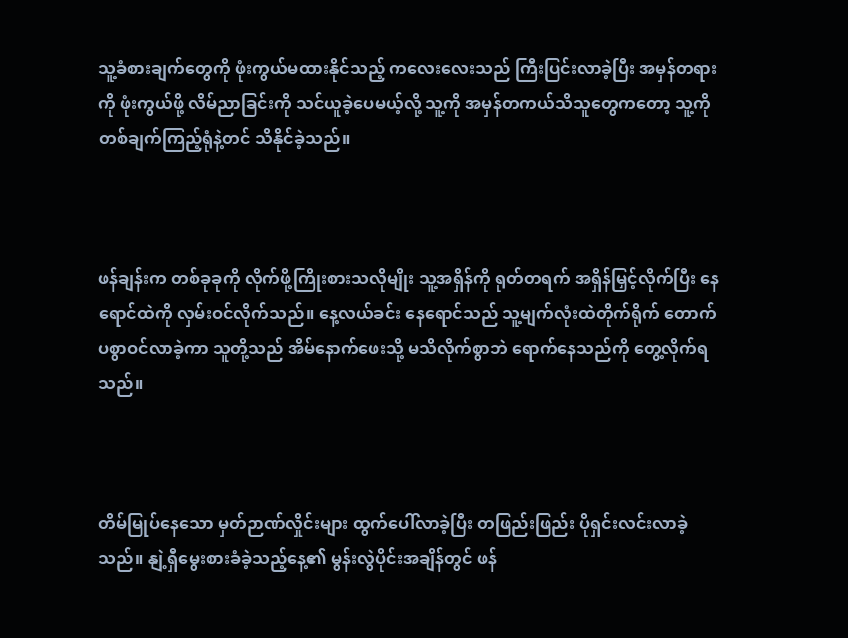သူ့ခံစားချက်တွေကို ဖုံးကွယ်မထားနိုင်သည့် ကလေးလေးသည် ကြီးပြင်းလာခဲ့ပြီး အမှန်တရားကို ဖုံးကွယ်ဖို့ လိမ်ညာခြင်းကို သင်ယူခဲ့ပေမယ့်လို့ သူ့ကို အမှန်တကယ်သိသူတွေကတော့ သူ့ကို တစ်ချက်ကြည့်ရုံနဲ့တင် သိနိုင်ခဲ့သည်။



ဖန်ချန်းက တစ်ခုခုကို လိုက်ဖို့ကြိုးစားသလိုမျိုး သူ့အရှိန်ကို ရုတ်တရက် အရှိန်မြှင့်လိုက်ပြီး နေရောင်ထဲကို လှမ်းဝင်လိုက်သည်။ နေ့လယ်ခင်း နေရောင်သည် သူ့မျက်လုံးထဲတိုက်ရိုက် တောက်ပစွာဝင်လာခဲ့ကာ သူတို့သည် အိမ်နောက်ဖေးသို့ မသိလိုက်စွာဘဲ ရောက်နေသည်ကို တွေ့လိုက်ရသည်။



တိမ်မြုပ်နေသော မှတ်ဉာဏ်လှိုင်းများ ထွက်ပေါ်လာခဲ့ပြီး တဖြည်းဖြည်း ပိုရှင်းလင်းလာခဲ့သည်။ နျဲ့ရှီမွေးစားခံခဲ့သည့်နေ့၏ မွန်းလွဲပိုင်းအချိန်တွင် ဖန်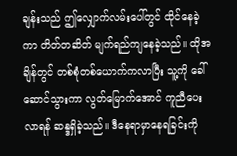ချန်းသည် ဤလျှောက်လမ်းပေါ်တွင် ထိုင်နေခဲ့ကာ တိတ်တဆိတ် မျက်ရည်ကျနေခဲ့သည်။ ထိုအချိန်တွင် တစ်စုံတစ်ယောက်ကလာပြီး သူ့ကို ခေါ်ဆောင်သွားကာ လွတ်မြောက်အောင် ကူညီပေးလာရန် ဆန္ဒရှိခဲ့သည်။ ဒီနေရာမှာနေရခြင်းကို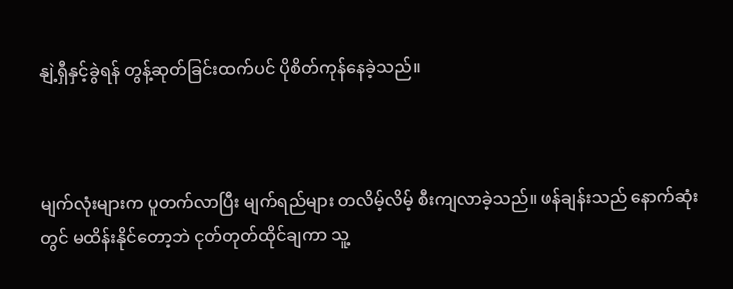နျဲ့ရှီနှင့်ခွဲရန် တွန့်ဆုတ်ခြင်းထက်ပင် ပိုစိတ်ကုန်နေခဲ့သည်။



မျက်လုံးများက ပူတက်လာပြီး မျက်ရည်များ တလိမ့်လိမ့် စီးကျလာခဲ့သည်။ ဖန်ချန်းသည် နောက်ဆုံးတွင် မထိန်းနိုင်တော့ဘဲ ငုတ်တုတ်ထိုင်ချကာ သူ့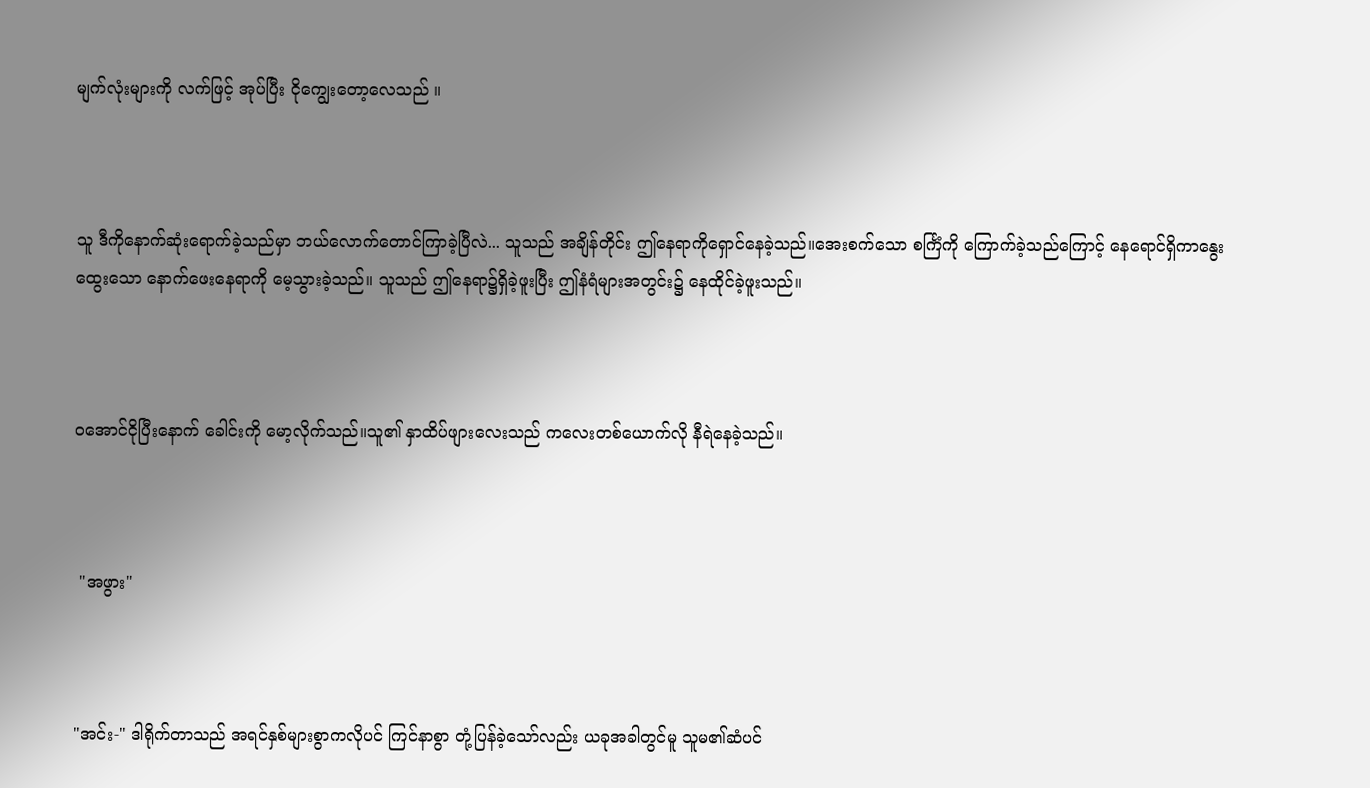မျက်လုံးများကို လက်ဖြင့် အုပ်ပြီး ငိုကျွေးတော့လေသည် ။



သူ ဒီကိုနောက်ဆုံးရောက်ခဲ့သည်မှာ ဘယ်လောက်တောင်ကြာခဲ့ပြီလဲ... သူသည် အချိန်တိုင်း ဤနေရာကိုရှောင်နေခဲ့သည်။အေးစက်သော စင်္ကြံကို ကြောက်ခဲ့သည်ကြောင့် နေရောင်ရှိကာနွေးထွေးသော နောက်ဖေးနေရာကို မေ့သွားခဲ့သည်။ သူသည် ဤနေရာ၌ရှိခဲ့ဖူးပြီး ဤနံရံများအတွင်း၌ နေထိုင်ခဲ့ဖူးသည်။



ဝအောင်ငိုပြီးနောက် ခေါင်းကို မော့လိုက်သည်။သူ၏ နှာထိပ်ဖျားလေးသည် ကလေးတစ်ယောက်လို နီရဲနေခဲ့သည်။



 "အဖွား"



"အင်း-" ဒါရိုက်တာသည် အရင်နှစ်များစွာကလိုပင် ကြင်နာစွာ တုံ့ပြန်ခဲ့သော်လည်း ယခုအခါတွင်မူ သူမ၏ဆံပင်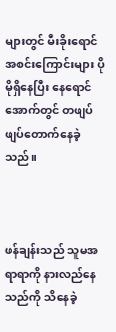များတွင် မီးခိုးရောင်အစင်းကြောင်းများ ပိုမိုရှိနေပြီး နေရောင်အောက်တွင် တဖျပ်ဖျပ်တောက်နေခဲ့သည်။



ဖန်ချန်းသည် သူမအရာရာကို နားလည်နေသည်ကို သိနေခဲ့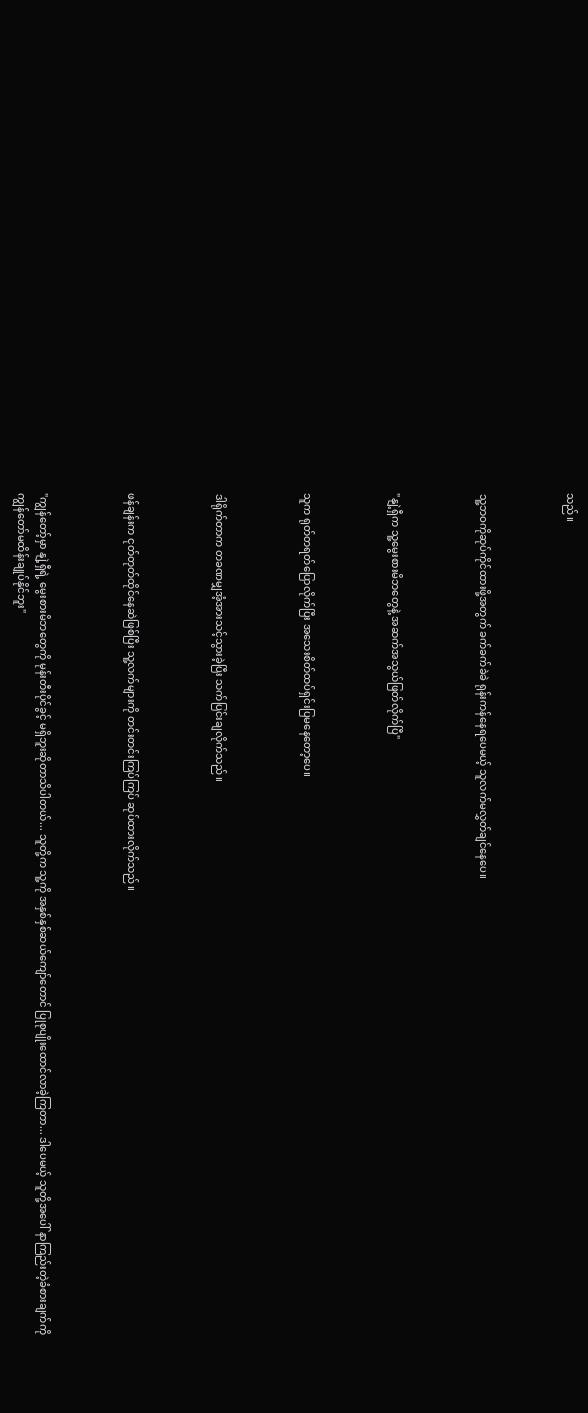သည်။



သူ့ဘဝကိုဆုပ်ကိုင်ထားဖို့အတွက် ခက်ခက်ခဲခဲ ရုန်းကန်နေရပေမယ့် သူလက်မလွှတ်ချင်နေပေ။



"နျဲ့ရှီက သူ့မွေးစားမိဘတွေနဲ့ အဆက်အသွယ်ဖြတ်လိုက်ပြီ"



သူက ရုတ်တရတ်ပြောလိုက်ပြီး အသေးစိတ်ထပ်ရှင်းပြမနေတော့ပေ။



ဒါရိုက်တာက တခဏမျှအံ့အားသင့်သွားခဲ့ပြီး သက်ပြင်းချလိုက်သည်။



ဖန်ချန်းက ငုတ်တုတ်ထိုင်နေဆဲဖြစ်ပြီး သူ့လက်များကို တင်းတင်းကြပ်ကြပ် ဆုပ်ထားလိုက်သည်။



"ကျွန်တော့်မှာ နျဲ့ရှီရဲ့ မွေးစားမိဘတွေကို မုန်းတီးပိုင်ခွင့် မရှိဘူးဆိုတာသိပါတယ်... သူတို့က သူ့ကို အနှစ်နှစ်ဆယ်ကျော်တောင် ပြုစုပျိုးထောင်လာခဲ့ကြတာ... ဒါပေမယ့် သူတို့အပေါ် နာကြည်းတဲ့ခံစားချက်ကို ကျွန်တော်မထိန်းချုပ်နိုင်ဘူး"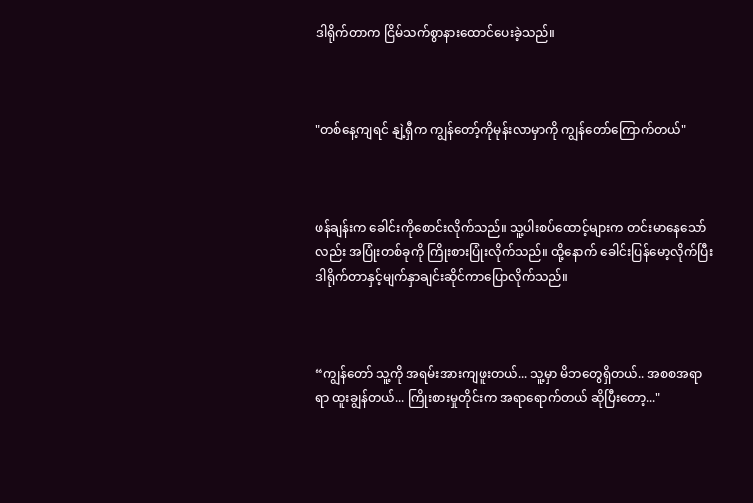ဒါရိုက်တာက ငြိမ်သက်စွာနားထောင်ပေးခဲ့သည်။



"တစ်နေ့ကျရင် နျဲ့ရှီက ကျွန်တော့်ကိုမုန်းလာမှာကို ကျွန်တော်ကြောက်တယ်"



ဖန်ချန်းက ခေါင်းကိုစောင်းလိုက်သည်။ သူ့ပါးစပ်ထောင့်များက တင်းမာနေသော်လည်း အပြုံးတစ်ခုကို ကြိုးစားပြုံးလိုက်သည်။ ထို့နောက် ခေါင်းပြန်မော့လိုက်ပြီး ဒါရိုက်တာနှင့်မျက်နှာချင်းဆိုင်ကာပြောလိုက်သည်။



“ကျွန်တော် သူ့ကို အရမ်းအားကျဖူးတယ်... သူ့မှာ မိဘတွေရှိတယ်.. အစစအရာရာ ထူးချွန်တယ်... ကြိုးစားမှုတိုင်းက အရာရောက်တယ် ဆိုပြီးတော့..."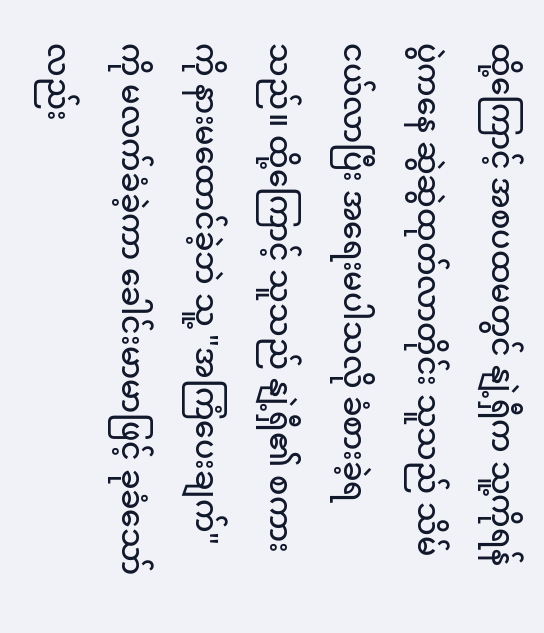ထို့ကြောင့် အစပထမတွင် နျဲ့ရှီက သူ့ကိုရန်ပွဲကနေ ဆွဲဆွဲထုတ်လာတိုင်း သူသည် သိမ်ငယ်လာပြီး အရေးမပါသလို ခံစားခဲ့ရသည်။ ထို့ကြောင့် သူသည် နျဲ့ရှီ၏ စကားကို နားမထောင်ခဲ့ဘဲ သူ့ "အကြံပေးချက်" ကို မလက်ခံခဲ့ကာ ခေါင်းမာမာဖြင့် ခုခံသော်လည်း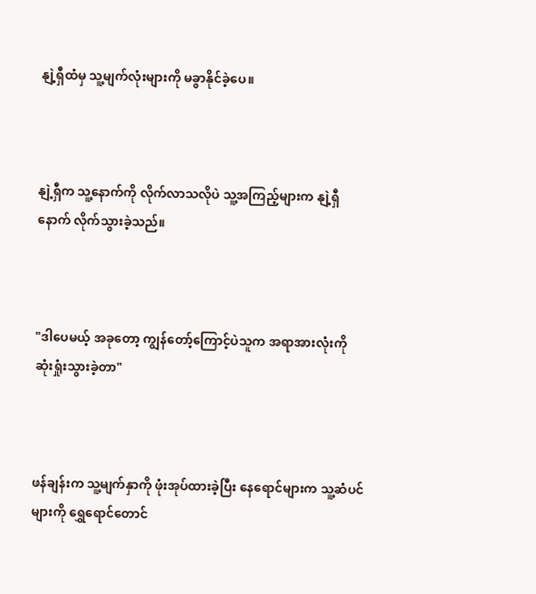နျဲ့ရှီထံမှ သူ့မျက်လုံးများကို မခွာနိုင်ခဲ့ပေ။



နျဲ့ရှီက သူ့နောက်ကို လိုက်လာသလိုပဲ သူ့အကြည့်များက နျဲ့ရှီနောက် လိုက်သွားခဲ့သည်။



"ဒါပေမယ့် အခုတော့ ကျွန်တော့်ကြောင့်ပဲသူက အရာအားလုံးကို ဆုံးရှုံးသွားခဲ့တာ"



ဖန်ချန်းက သူ့မျက်နှာကို ဖုံးအုပ်ထားခဲ့ပြီး နေရောင်များက သူ့ဆံပင်များကို ရွှေရောင်တောင်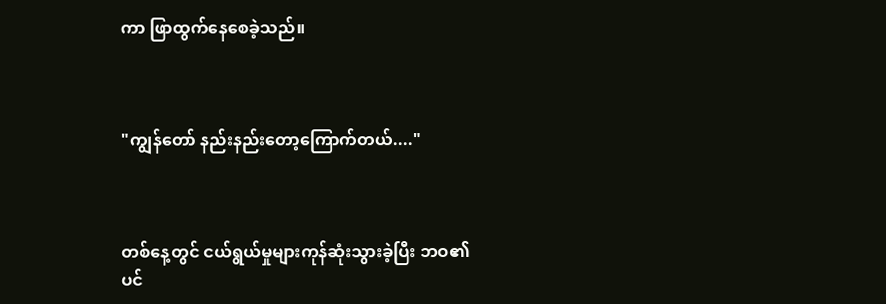ကာ ဖြာထွက်နေစေခဲ့သည်။



"ကျွန်တော် နည်းနည်းတော့ကြောက်တယ်...."



တစ်နေ့တွင် ငယ်ရွယ်မှုများကုန်ဆုံးသွားခဲ့ပြီး ဘဝ၏ ပင်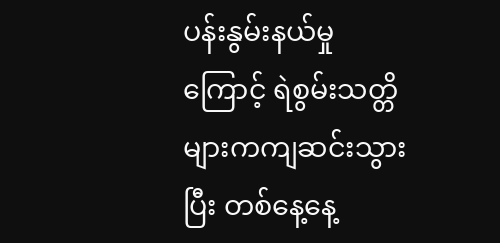ပန်းနွမ်းနယ်မှုကြောင့် ရဲစွမ်းသတ္တိများကကျဆင်းသွားပြီး တစ်နေ့နေ့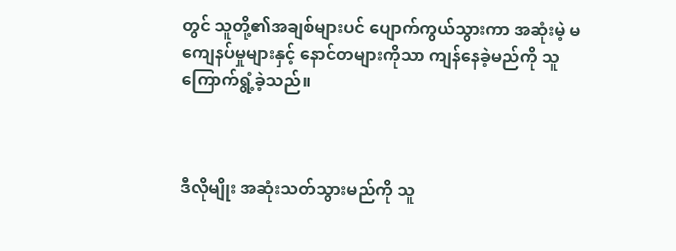တွင် သူတို့၏အချစ်များပင် ပျောက်ကွယ်သွားကာ အဆုံးမဲ့ မကျေနပ်မှုများနှင့် နောင်တများကိုသာ ကျန်နေခဲ့မည်ကို သူကြောက်ရွံ့ခဲ့သည်။



ဒီလိုမျိုး အဆုံးသတ်သွားမည်ကို သူ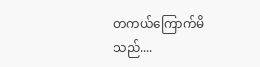တကယ်ကြောက်မိသည်....